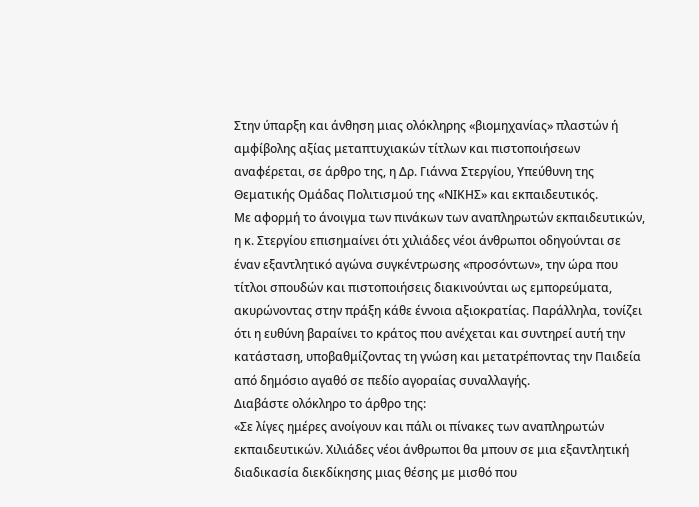Στην ύπαρξη και άνθηση μιας ολόκληρης «βιομηχανίας» πλαστών ή αμφίβολης αξίας μεταπτυχιακών τίτλων και πιστοποιήσεων αναφέρεται, σε άρθρο της, η Δρ. Γιάννα Στεργίου, Υπεύθυνη της Θεματικής Ομάδας Πολιτισμού της «ΝΙΚΗΣ» και εκπαιδευτικός.
Με αφορμή το άνοιγμα των πινάκων των αναπληρωτών εκπαιδευτικών, η κ. Στεργίου επισημαίνει ότι χιλιάδες νέοι άνθρωποι οδηγούνται σε έναν εξαντλητικό αγώνα συγκέντρωσης «προσόντων», την ώρα που τίτλοι σπουδών και πιστοποιήσεις διακινούνται ως εμπορεύματα, ακυρώνοντας στην πράξη κάθε έννοια αξιοκρατίας. Παράλληλα, τονίζει ότι η ευθύνη βαραίνει το κράτος που ανέχεται και συντηρεί αυτή την κατάσταση, υποβαθμίζοντας τη γνώση και μετατρέποντας την Παιδεία από δημόσιο αγαθό σε πεδίο αγοραίας συναλλαγής.
Διαβάστε ολόκληρο το άρθρο της:
«Σε λίγες ημέρες ανοίγουν και πάλι οι πίνακες των αναπληρωτών εκπαιδευτικών. Χιλιάδες νέοι άνθρωποι θα μπουν σε μια εξαντλητική διαδικασία διεκδίκησης μιας θέσης με μισθό που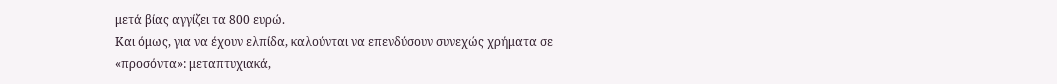μετά βίας αγγίζει τα 800 ευρώ.
Και όμως, για να έχουν ελπίδα, καλούνται να επενδύσουν συνεχώς χρήματα σε «προσόντα»: μεταπτυχιακά,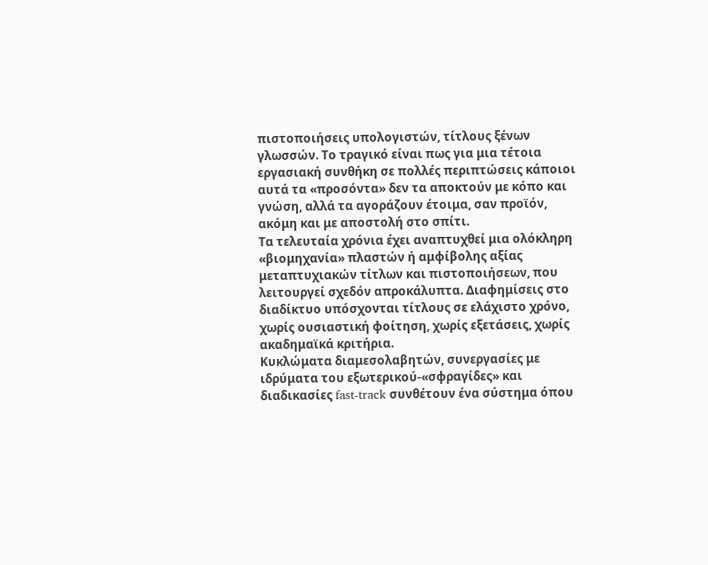πιστοποιήσεις υπολογιστών, τίτλους ξένων γλωσσών. Το τραγικό είναι πως για μια τέτοια εργασιακή συνθήκη σε πολλές περιπτώσεις κάποιοι αυτά τα «προσόντα» δεν τα αποκτούν με κόπο και γνώση, αλλά τα αγοράζουν έτοιμα, σαν προϊόν, ακόμη και με αποστολή στο σπίτι.
Τα τελευταία χρόνια έχει αναπτυχθεί μια ολόκληρη «βιομηχανία» πλαστών ή αμφίβολης αξίας μεταπτυχιακών τίτλων και πιστοποιήσεων, που λειτουργεί σχεδόν απροκάλυπτα. Διαφημίσεις στο διαδίκτυο υπόσχονται τίτλους σε ελάχιστο χρόνο, χωρίς ουσιαστική φοίτηση, χωρίς εξετάσεις, χωρίς ακαδημαϊκά κριτήρια.
Κυκλώματα διαμεσολαβητών, συνεργασίες με ιδρύματα του εξωτερικού-«σφραγίδες» και διαδικασίες fast-track συνθέτουν ένα σύστημα όπου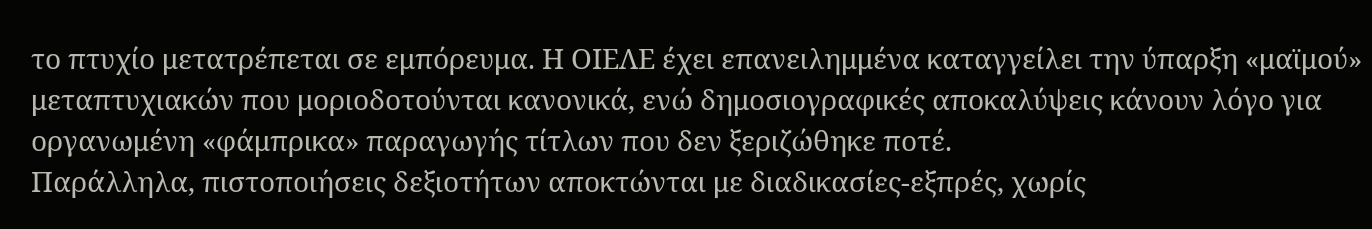το πτυχίο μετατρέπεται σε εμπόρευμα. Η ΟΙΕΛΕ έχει επανειλημμένα καταγγείλει την ύπαρξη «μαϊμού» μεταπτυχιακών που μοριοδοτούνται κανονικά, ενώ δημοσιογραφικές αποκαλύψεις κάνουν λόγο για οργανωμένη «φάμπρικα» παραγωγής τίτλων που δεν ξεριζώθηκε ποτέ.
Παράλληλα, πιστοποιήσεις δεξιοτήτων αποκτώνται με διαδικασίες-εξπρές, χωρίς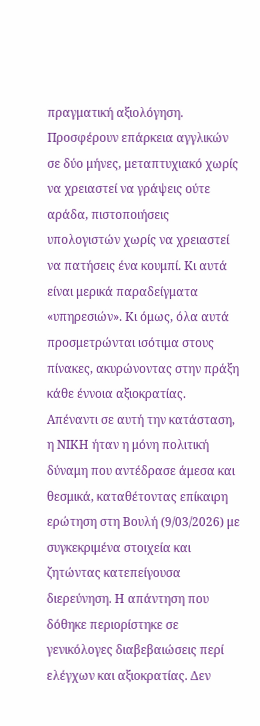πραγματική αξιολόγηση. Προσφέρουν επάρκεια αγγλικών σε δύο μήνες, μεταπτυχιακό χωρίς να χρειαστεί να γράψεις ούτε αράδα, πιστοποιήσεις υπολογιστών χωρίς να χρειαστεί να πατήσεις ένα κουμπί. Κι αυτά είναι μερικά παραδείγματα «υπηρεσιών». Κι όμως, όλα αυτά προσμετρώνται ισότιμα στους πίνακες, ακυρώνοντας στην πράξη κάθε έννοια αξιοκρατίας.
Απέναντι σε αυτή την κατάσταση, η ΝΙΚΗ ήταν η μόνη πολιτική δύναμη που αντέδρασε άμεσα και θεσμικά, καταθέτοντας επίκαιρη ερώτηση στη Βουλή (9/03/2026) με συγκεκριμένα στοιχεία και ζητώντας κατεπείγουσα διερεύνηση. Η απάντηση που δόθηκε περιορίστηκε σε γενικόλογες διαβεβαιώσεις περί ελέγχων και αξιοκρατίας. Δεν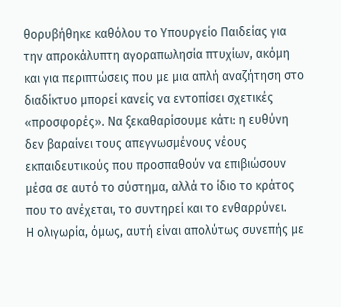θορυβήθηκε καθόλου το Υπουργείο Παιδείας για την απροκάλυπτη αγοραπωλησία πτυχίων, ακόμη και για περιπτώσεις που με μια απλή αναζήτηση στο διαδίκτυο μπορεί κανείς να εντοπίσει σχετικές «προσφορές». Να ξεκαθαρίσουμε κάτι: η ευθύνη δεν βαραίνει τους απεγνωσμένους νέους εκπαιδευτικούς που προσπαθούν να επιβιώσουν μέσα σε αυτό το σύστημα, αλλά το ίδιο το κράτος που το ανέχεται, το συντηρεί και το ενθαρρύνει.
Η ολιγωρία, όμως, αυτή είναι απολύτως συνεπής με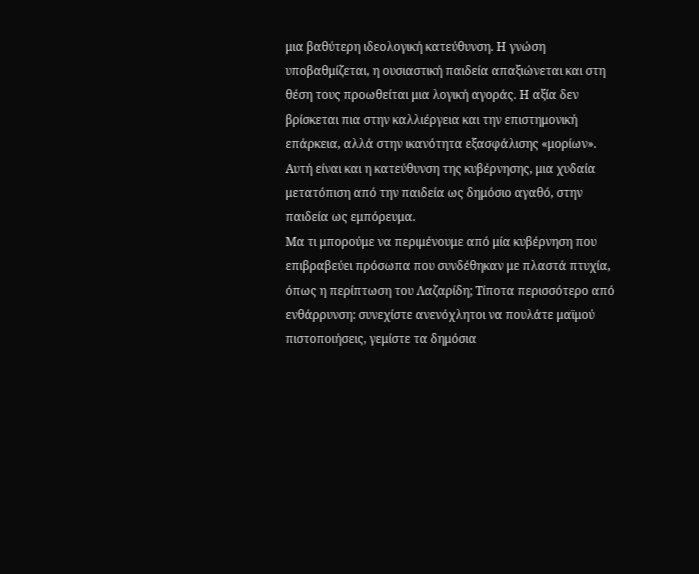μια βαθύτερη ιδεολογική κατεύθυνση. Η γνώση υποβαθμίζεται, η ουσιαστική παιδεία απαξιώνεται και στη θέση τους προωθείται μια λογική αγοράς. Η αξία δεν βρίσκεται πια στην καλλιέργεια και την επιστημονική επάρκεια, αλλά στην ικανότητα εξασφάλισης «μορίων». Αυτή είναι και η κατεύθυνση της κυβέρνησης, μια χυδαία μετατόπιση από την παιδεία ως δημόσιο αγαθό, στην παιδεία ως εμπόρευμα.
Μα τι μπορούμε να περιμένουμε από μία κυβέρνηση που επιβραβεύει πρόσωπα που συνδέθηκαν με πλαστά πτυχία, όπως η περίπτωση του Λαζαρίδη; Τίποτα περισσότερο από ενθάρρυνση: συνεχίστε ανενόχλητοι να πουλάτε μαϊμού πιστοποιήσεις, γεμίστε τα δημόσια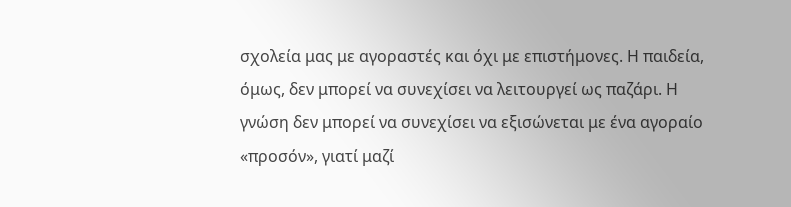σχολεία μας με αγοραστές και όχι με επιστήμονες. Η παιδεία, όμως, δεν μπορεί να συνεχίσει να λειτουργεί ως παζάρι. Η γνώση δεν μπορεί να συνεχίσει να εξισώνεται με ένα αγοραίο «προσόν», γιατί μαζί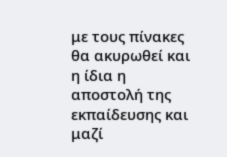με τους πίνακες θα ακυρωθεί και η ίδια η αποστολή της εκπαίδευσης και μαζί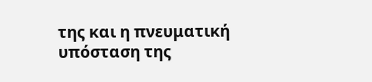της και η πνευματική υπόσταση της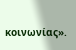κοινωνίας».